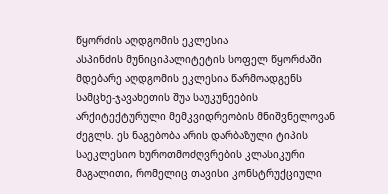წყორძის აღდგომის ეკლესია
ასპინძის მუნიციპალიტეტის სოფელ წყორძაში მდებარე აღდგომის ეკლესია წარმოადგენს სამცხე-ჯავახეთის შუა საუკუნეების არქიტექტურული მემკვიდრეობის მნიშვნელოვან ძეგლს. ეს ნაგებობა არის დარბაზული ტიპის საეკლესიო ხუროთმოძღვრების კლასიკური მაგალითი, რომელიც თავისი კონსტრუქციული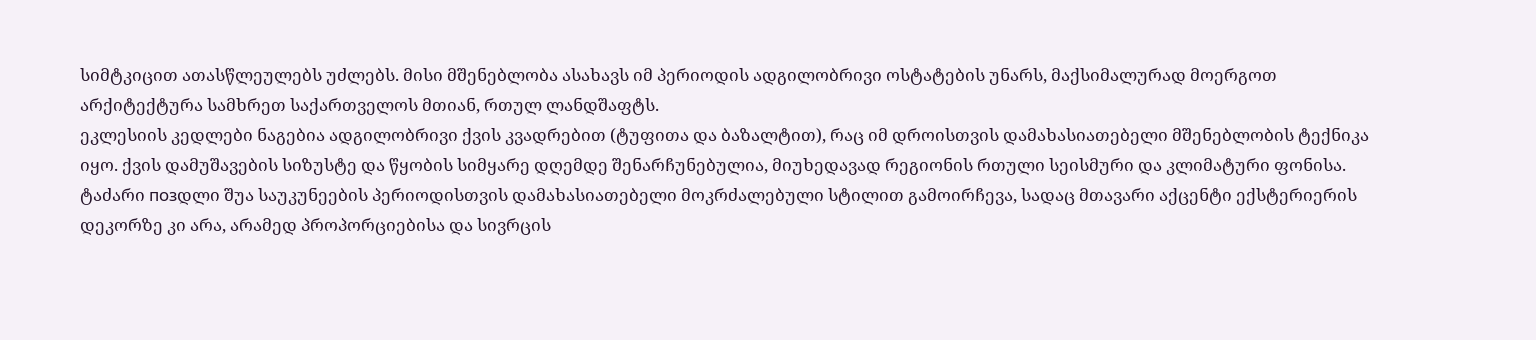სიმტკიცით ათასწლეულებს უძლებს. მისი მშენებლობა ასახავს იმ პერიოდის ადგილობრივი ოსტატების უნარს, მაქსიმალურად მოერგოთ არქიტექტურა სამხრეთ საქართველოს მთიან, რთულ ლანდშაფტს.
ეკლესიის კედლები ნაგებია ადგილობრივი ქვის კვადრებით (ტუფითა და ბაზალტით), რაც იმ დროისთვის დამახასიათებელი მშენებლობის ტექნიკა იყო. ქვის დამუშავების სიზუსტე და წყობის სიმყარე დღემდე შენარჩუნებულია, მიუხედავად რეგიონის რთული სეისმური და კლიმატური ფონისა. ტაძარი позდლი შუა საუკუნეების პერიოდისთვის დამახასიათებელი მოკრძალებული სტილით გამოირჩევა, სადაც მთავარი აქცენტი ექსტერიერის დეკორზე კი არა, არამედ პროპორციებისა და სივრცის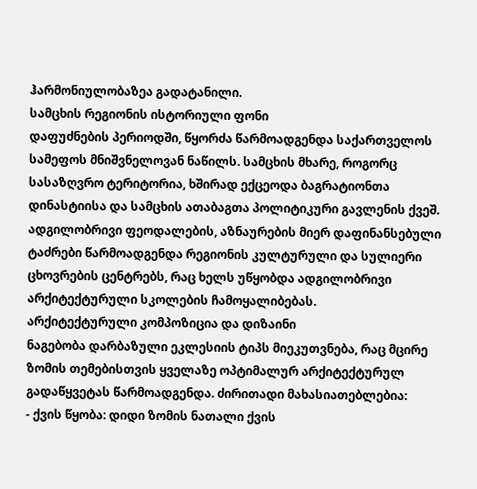ჰარმონიულობაზეა გადატანილი.
სამცხის რეგიონის ისტორიული ფონი
დაფუძნების პერიოდში, წყორძა წარმოადგენდა საქართველოს სამეფოს მნიშვნელოვან ნაწილს. სამცხის მხარე, როგორც სასაზღვრო ტერიტორია, ხშირად ექცეოდა ბაგრატიონთა დინასტიისა და სამცხის ათაბაგთა პოლიტიკური გავლენის ქვეშ. ადგილობრივი ფეოდალების, აზნაურების მიერ დაფინანსებული ტაძრები წარმოადგენდა რეგიონის კულტურული და სულიერი ცხოვრების ცენტრებს, რაც ხელს უწყობდა ადგილობრივი არქიტექტურული სკოლების ჩამოყალიბებას.
არქიტექტურული კომპოზიცია და დიზაინი
ნაგებობა დარბაზული ეკლესიის ტიპს მიეკუთვნება, რაც მცირე ზომის თემებისთვის ყველაზე ოპტიმალურ არქიტექტურულ გადაწყვეტას წარმოადგენდა. ძირითადი მახასიათებლებია:
- ქვის წყობა: დიდი ზომის ნათალი ქვის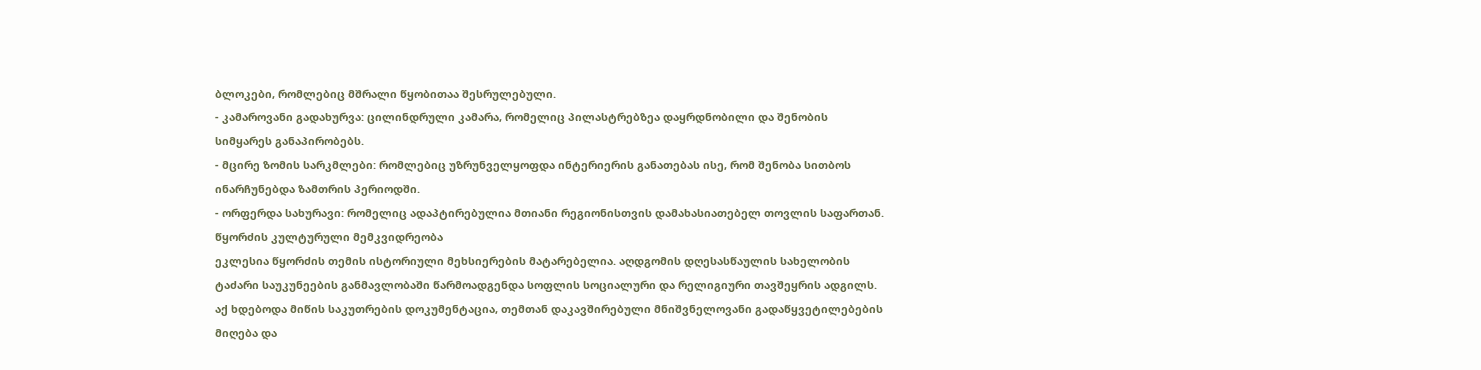ბლოკები, რომლებიც მშრალი წყობითაა შესრულებული.
- კამაროვანი გადახურვა: ცილინდრული კამარა, რომელიც პილასტრებზეა დაყრდნობილი და შენობის სიმყარეს განაპირობებს.
- მცირე ზომის სარკმლები: რომლებიც უზრუნველყოფდა ინტერიერის განათებას ისე, რომ შენობა სითბოს ინარჩუნებდა ზამთრის პერიოდში.
- ორფერდა სახურავი: რომელიც ადაპტირებულია მთიანი რეგიონისთვის დამახასიათებელ თოვლის საფართან.
წყორძის კულტურული მემკვიდრეობა
ეკლესია წყორძის თემის ისტორიული მეხსიერების მატარებელია. აღდგომის დღესასწაულის სახელობის ტაძარი საუკუნეების განმავლობაში წარმოადგენდა სოფლის სოციალური და რელიგიური თავშეყრის ადგილს. აქ ხდებოდა მიწის საკუთრების დოკუმენტაცია, თემთან დაკავშირებული მნიშვნელოვანი გადაწყვეტილებების მიღება და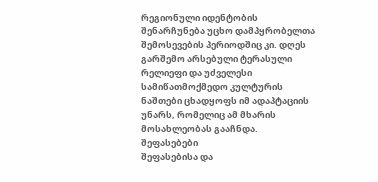რეგიონული იდენტობის შენარჩუნება უცხო დამპყრობელთა შემოსევების პერიოდშიც კი. დღეს გარშემო არსებული ტერასული რელიეფი და უძველესი სამიწათმოქმედო კულტურის ნაშთები ცხადყოფს იმ ადაპტაციის უნარს, რომელიც ამ მხარის მოსახლეობას გააჩნდა.
შეფასებები
შეფასებისა და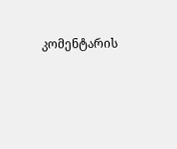კომენტარის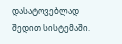დასატოვებლად შედით სისტემაში.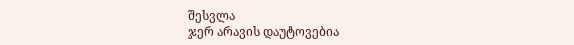შესვლა
ჯერ არავის დაუტოვებია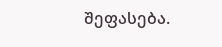შეფასება.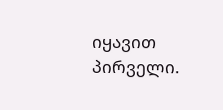იყავით პირველი.